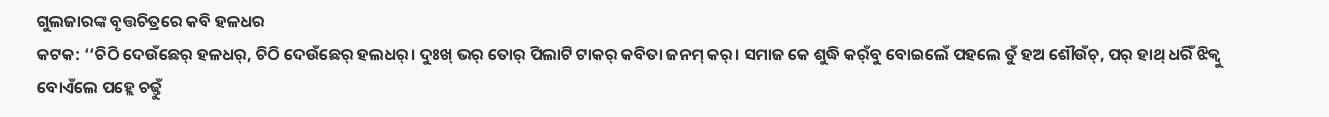ଗୁଲଜାରଙ୍କ ବୃତ୍ତଚିତ୍ରରେ କବି ହଳଧର
କଟକ: ‘‘ଚିଠି ଦେଉଁଛେର୍ ହଳଧର୍, ଚିଠି ଦେଉଁଛେର୍ ହଲଧର୍। ଦୁଃଖ୍ ଭର୍ ତୋର୍ ପିଲାଟି ଟାକର୍ କବିତା ଜନମ୍ କର୍। ସମାଜ କେ ଶୁଦ୍ଧି କର୍ଁବୁ ବୋଇଲେଁ ପହଲେ ତୁଁ ହଅ ଶୌଉଁଚ୍, ପର୍ ହାଥ୍ ଧରିଁ ଝିକ୍ବୁ ବୋଏଁଲେ ପହ୍ଲେ ଚଢ୍ତୁଁ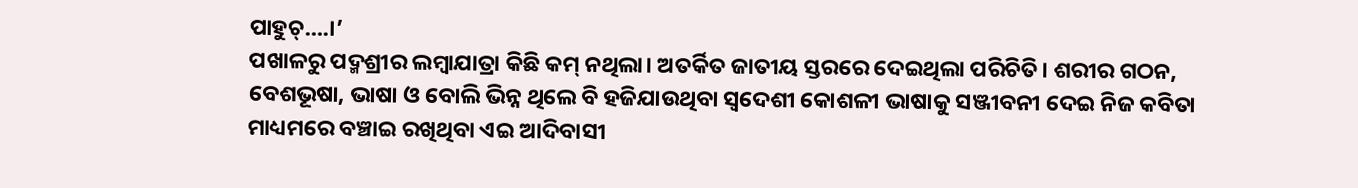ପାହୁଚ୍….।’
ପଖାଳରୁ ପଦ୍ମଶ୍ରୀର ଲମ୍ବାଯାତ୍ରା କିଛି କମ୍ ନଥିଲା। ଅତର୍କିତ ଜାତୀୟ ସ୍ତରରେ ଦେଇଥିଲା ପରିଚିତି। ଶରୀର ଗଠନ, ବେଶଭୂଷା, ଭାଷା ଓ ବୋଲି ଭିନ୍ନ ଥିଲେ ବି ହଜିଯାଉଥିବା ସ୍ବଦେଶୀ କୋଶଳୀ ଭାଷାକୁ ସଞ୍ଜୀବନୀ ଦେଇ ନିଜ କବିତା ମାଧ୍ୟମରେ ବଞ୍ଚାଇ ରଖିଥିବା ଏଇ ଆଦିବାସୀ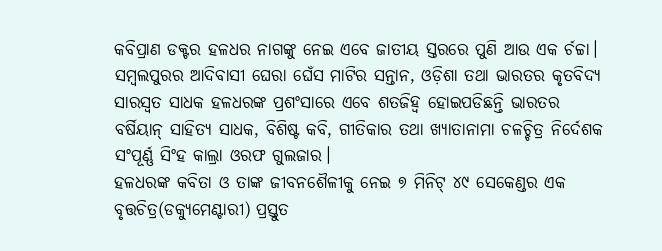କବିପ୍ରାଣ ଡକ୍ଟର ହଳଧର ନାଗଙ୍କୁ ନେଇ ଏବେ ଜାତୀୟ ସ୍ତରରେ ପୁଣି ଆଉ ଏକ ର୍ଚଚ୍ଚା। ସମ୍ବଲପୁରର ଆଦିବାସୀ ଘେରା ଘେଁସ ମାଟିର ସନ୍ତାନ, ଓଡ଼ିଶା ତଥା ଭାରତର କୃତବିଦ୍ୟ ସାରସ୍ବତ ସାଧକ ହଳଧରଙ୍କ ପ୍ରଶଂସାରେ ଏବେ ଶତଜିହ୍ବ ହୋଇପଡିଛନ୍ତି ଭାରତର ବର୍ଷିୟାନ୍ ସାହିତ୍ୟ ସାଧକ, ବିଶିଷ୍ଟ କବି, ଗୀତିକାର ତଥା ଖ୍ୟାତାନାମା ଚଳଚ୍ଚିତ୍ର ନିର୍ଦେଶକ ସଂପୂର୍ଣ୍ଣ ସିଂହ କାଲ୍ରା ଓରଫ ଗୁଲଜାର।
ହଳଧରଙ୍କ କବିତା ଓ ତାଙ୍କ ଜୀବନଶୈଳୀକୁ ନେଇ ୭ ମିନିଟ୍ ୪୯ ସେକେଣ୍ଡର ଏକ ବୃତ୍ତଚିତ୍ର(ଡକ୍ୟୁମେଣ୍ଟାରୀ) ପ୍ରସ୍ତୁତ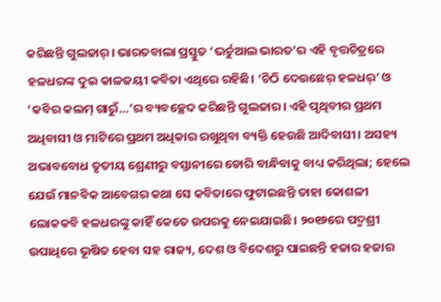କରିଛନ୍ତି ଗୁଲଜାର୍। ଭାରତବାଲା ପ୍ରସ୍ତୁତ ‘ଭର୍ଚୁଆଲ ଭାରତ’ର ଏହି ବୃତ୍ତଚିତ୍ରରେ ହଳଧରଙ୍କ ଦୁଇ କାଳଜୟୀ କବିତା ଏଥିରେ ରହିଛି। ‘ଚିଠି ଦେଉଛେର୍ ହଳଧର୍’ ଓ ‘କବିର କଲମ୍ ଗାରୁଁ…’ର ବ୍ୟବଚ୍ଛେଦ କରିଛନ୍ତି ଗୁଲଜାର। ଏହି ପୃଥିବୀର ପ୍ରଥମ ଅଧିବାସୀ ଓ ମାଟିରେ ପ୍ରଥମ ଅଧିକାର ରଖୁଥିବା ବ୍ୟକ୍ତି ହେଉଛି ଆଦିବାସୀ। ଅସହ୍ୟ ଅଭାବବୋଧ ତୃତୀୟ ଶ୍ରେଣୀରୁ ବସ୍ତାନୀରେ ଡୋରି ବାନ୍ଧିବାକୁ ବାଧ୍ୟ କରିଥିଲା; ହେଲେ ଯେଉଁ ମାନବିକ ଆବେଗର କଥା ସେ କବିତାରେ ଫୁଟାଇଛନ୍ତି ତାହା କୋଶଳୀ ଲୋକକବି ହଳଧରଙ୍କୁ କାହିଁ କେତେ ଉପରକୁ ନେଇଯାଇଛି। ୨୦୧୬ରେ ପଦ୍ମଶ୍ରୀ ଉପାଧିରେ ଭୂଷିତ ହେବା ସହ ରାଜ୍ୟ, ଦେଶ ଓ ବିଦେଶରୁ ପାଇଛନ୍ତି ହଜାର ହଜାର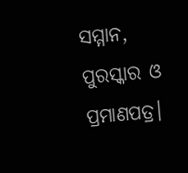ସମ୍ମାନ, ପୁରସ୍କାର ଓ ପ୍ରମାଣପତ୍ର।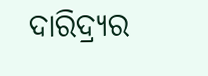ଦାରିଦ୍ର୍ୟର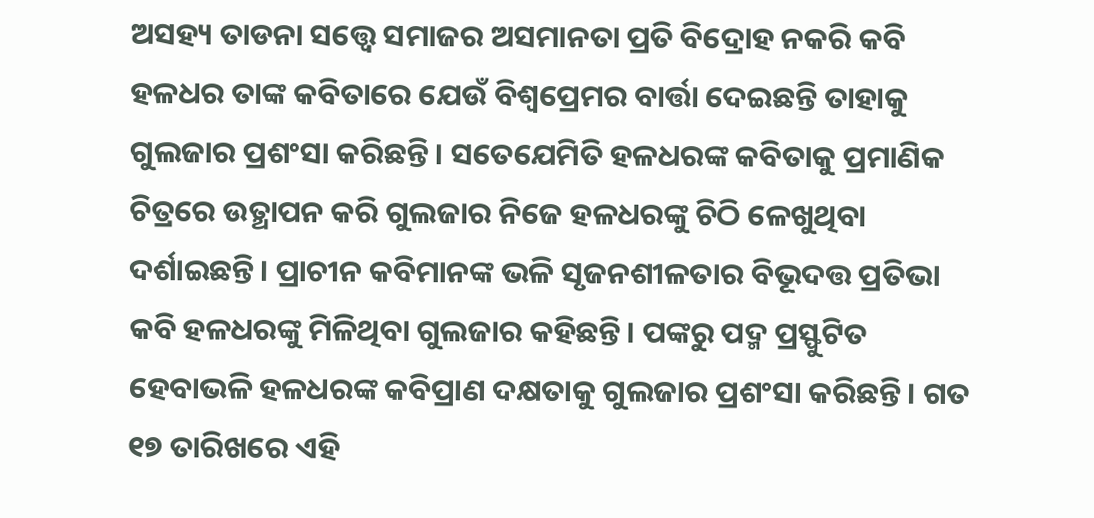ଅସହ୍ୟ ତାଡନା ସତ୍ତ୍ବେ ସମାଜର ଅସମାନତା ପ୍ରତି ବିଦ୍ରୋହ ନକରି କବି ହଳଧର ତାଙ୍କ କବିତାରେ ଯେଉଁ ବିଶ୍ବପ୍ରେମର ବାର୍ତ୍ତା ଦେଇଛନ୍ତି ତାହାକୁ ଗୁଲଜାର ପ୍ରଶଂସା କରିଛନ୍ତି। ସତେଯେମିତି ହଳଧରଙ୍କ କବିତାକୁ ପ୍ରମାଣିକ ଚିତ୍ରରେ ଉତ୍ଥାପନ କରି ଗୁଲଜାର ନିଜେ ହଳଧରଙ୍କୁ ଚିଠି ଳେଖୁଥିବା ଦର୍ଶାଇଛନ୍ତି। ପ୍ରାଚୀନ କବିମାନଙ୍କ ଭଳି ସୃଜନଶୀଳତାର ବିଭୂଦତ୍ତ ପ୍ରତିଭା କବି ହଳଧରଙ୍କୁ ମିଳିଥିବା ଗୁଲଜାର କହିଛନ୍ତି। ପଙ୍କରୁ ପଦ୍ମ ପ୍ରସ୍ଫୁଟିତ ହେବାଭଳି ହଳଧରଙ୍କ କବିପ୍ରାଣ ଦକ୍ଷତାକୁ ଗୁଲଜାର ପ୍ରଶଂସା କରିଛନ୍ତି। ଗତ ୧୭ ତାରିଖରେ ଏହି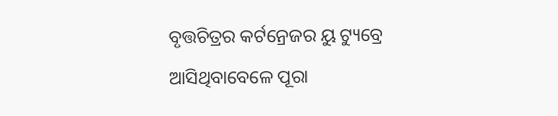ବୃତ୍ତଚିତ୍ରର କର୍ଟନ୍ରେଜର ୟୁ ଟ୍ୟୁବ୍ରେ ଆସିଥିବାବେଳେ ପୂରା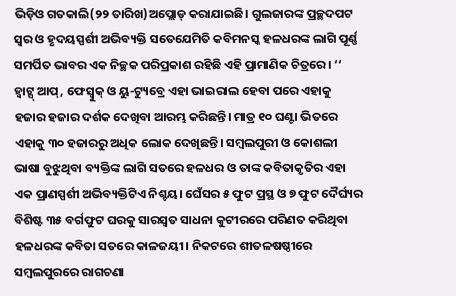ଭିଡ଼ିଓ ଗତକାଲି(୨୨ ତାରିଖ)ଅପ୍ଲୋଡ୍ କରାଯାଇଛି। ଗୁଲଜାରଙ୍କ ପ୍ରଚ୍ଛଦପଟ ସ୍ବର ଓ ହୃଦୟସ୍ପର୍ଶୀ ଅଭିବ୍ୟକ୍ତି ସତେଯେମିତି କବିମନସ୍କ ହଳଧରଙ୍କ ଲାଗି ପୂର୍ଣ୍ଣ ସମର୍ପିତ ଭାବର ଏକ ନିଚ୍ଛକ ପରିପ୍ରକାଶ ରହିଛି ଏହି ପ୍ରାମାଣିକ ଚିତ୍ରରେ। ‘‘
ହ୍ବାଟ୍ସ୍ ଆପ୍, ଫେସ୍ବୁକ୍ ଓ ୟୁ-ଟ୍ୟୁବ୍ରେ ଏହା ଭାଇରାଲ ହେବା ପରେ ଏହାକୁ ହଜାର ହଜାର ଦର୍ଶକ ଦେଖିବା ଆରମ୍ଭ କରିଛନ୍ତି। ମାତ୍ର ୧୦ ଘଣ୍ଟା ଭିତରେ ଏହାକୁ ୩୦ ହଜାରରୁ ଅଧିକ ଲୋକ ଦେଖିଛନ୍ତି। ସମ୍ବଲପୁରୀ ଓ କୋଶଲୀ ଭାଷା ବୁଝୁଥିବା ବ୍ୟକ୍ତିଙ୍କ ଲାଗି ସତରେ ହଳଧର ଓ ତାଙ୍କ କବିତାକୃତିର ଏହା ଏକ ପ୍ରାଣସ୍ପର୍ଶୀ ଅଭିବ୍ୟକ୍ତିଟିଏ ନିଶ୍ଚୟ। ଘେଁସର ୫ ଫୁଟ ପ୍ରସ୍ଥ ଓ ୭ ଫୁଟ ଦୈର୍ଘ୍ୟର ବିଶିଷ୍ଟ ୩୫ ବର୍ଗଫୁଟ ଘରକୁ ସାରସ୍ବତ ସାଧନା କୁଟୀରରେ ପରିଣତ କରିଥିବା ହଳଧରଙ୍କ କବିତା ସତରେ କାଳଜୟୀ। ନିକଟରେ ଶୀତଳଷଷ୍ଠୀରେ ସମ୍ବଲପୁରରେ ରାଗଚଣା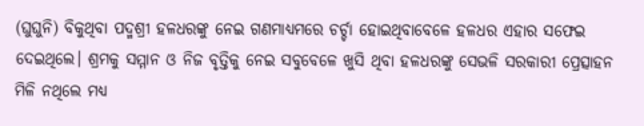(ଘୁଘୁନି) ବିକୁଥିବା ପଦ୍ମଶ୍ରୀ ହଳଧରଙ୍କୁ ନେଇ ଗଣମାଧ୍ୟମରେ ଚର୍ଚ୍ଚା ହୋଇଥିବାବେଳେ ହଳଧର ଏହାର ସଫେଇ ଦେଇଥିଲେ। ଶ୍ରମକୁ ସମ୍ମାନ ଓ ନିଜ ବୃତ୍ତିକୁ ନେଇ ସବୁବେଳେ ଖୁସି ଥିବା ହଳଧରଙ୍କୁ ସେଭଳି ସରକାରୀ ପ୍ରେତ୍ସାହନ ମିଳି ନଥିଲେ ମଧ୍ୟ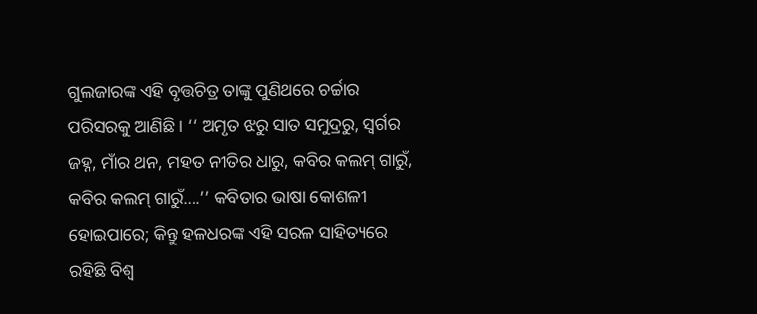ଗୁଲଜାରଙ୍କ ଏହି ବୃତ୍ତଚିତ୍ର ତାଙ୍କୁ ପୁଣିଥରେ ଚର୍ଚ୍ଚାର ପରିସରକୁ ଆଣିଛି। ‘‘ ଅମୃତ ଝରୁ ସାତ ସମୁଦ୍ରରୁ, ସ୍ବର୍ଗର ଜହ୍ନ, ମାଁର ଥନ, ମହତ ନୀତିର ଧାରୁ, କବିର କଲମ୍ ଗାରୁଁ, କବିର କଲମ୍ ଗାରୁଁ….’’ କବିତାର ଭାଷା କୋଶଳୀ ହୋଇପାରେ; କିନ୍ତୁ ହଳଧରଙ୍କ ଏହି ସରଳ ସାହିତ୍ୟରେ ରହିଛି ବିଶ୍ବ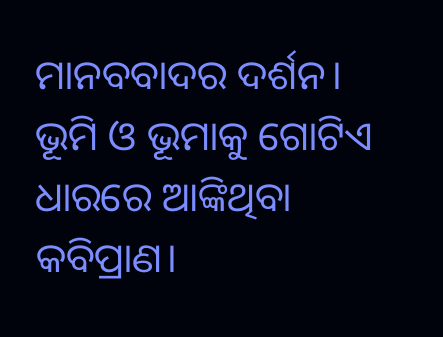ମାନବବାଦର ଦର୍ଶନ। ଭୂମି ଓ ଭୂମାକୁ ଗୋଟିଏ ଧାରରେ ଆଙ୍କିଥିବା କବିପ୍ରାଣ।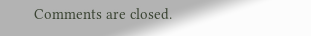Comments are closed.